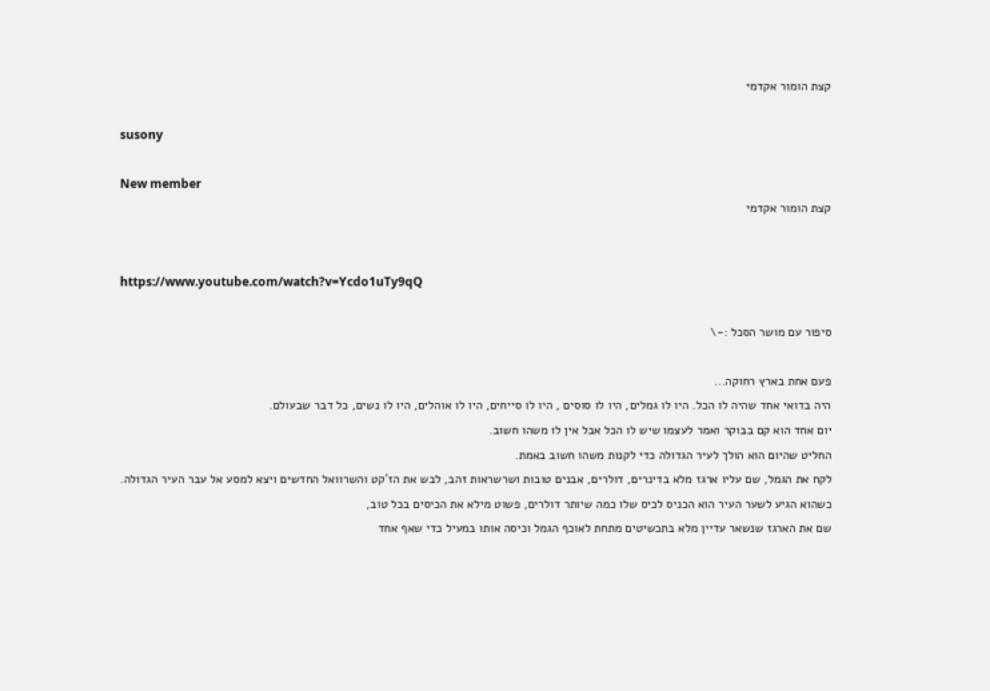קצת הומור אקדמי

susony

New member
קצת הומור אקדמי


https://www.youtube.com/watch?v=Ycdo1uTy9qQ

סיפור עם מושר הסכל :-\

פעם אחת בארץ רחוקה...
היה בדואי אחד שהיה לו הכל. היו לו גמלים, היו לו סוסים , היו לו סייחים, היו לו אוהלים, היו לו נשים, כל דבר שבעולם.
יום אחד הוא קם בבוקר ואמר לעצמו שיש לו הכל אבל אין לו משהו חשוב.
החליט שהיום הוא הולך לעיר הגדולה כדי לקנות משהו חשוב באמת.
לקח את הגמל, שם עליו ארגז מלא בדינרים, דולרים, אבנים טובות ושרשראות זהב, לבש את הז'קט והשרוואל החדשים ויצא למסע אל עבר העיר הגדולה.
כשהוא הגיע לשער העיר הוא הכניס לכיס שלו כמה שיותר דולרים, פשוט מילא את הכיסים בכל טוב,
שם את הארגז שנשאר עדיין מלא בתכשיטים מתחת לאוכף הגמל וכיסה אותו במעיל כדי שאף אחד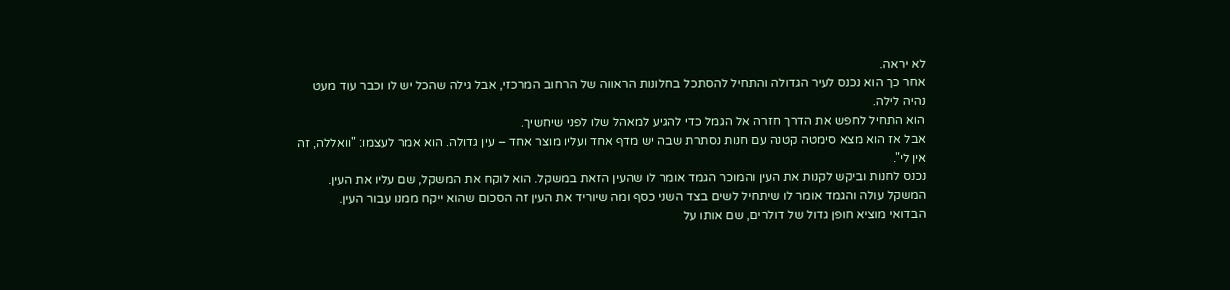לא יראה.
אחר כך הוא נכנס לעיר הגדולה והתחיל להסתכל בחלונות הראווה של הרחוב המרכזי, אבל גילה שהכל יש לו וכבר עוד מעט נהיה לילה.
הוא התחיל לחפש את הדרך חזרה אל הגמל כדי להגיע למאהל שלו לפני שיחשיך.
אבל אז הוא מצא סימטה קטנה עם חנות נסתרת שבה יש מדף אחד ועליו מוצר אחד – עין גדולה. הוא אמר לעצמו: "וואללה, זה אין לי".
נכנס לחנות וביקש לקנות את העין והמוכר הגמד אומר לו שהעין הזאת במשקל. הוא לוקח את המשקל, שם עליו את העין.
המשקל עולה והגמד אומר לו שיתחיל לשים בצד השני כסף ומה שיוריד את העין זה הסכום שהוא ייקח ממנו עבור העין.
הבדואי מוציא חופן גדול של דולרים, שם אותו על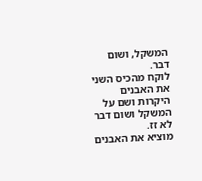המשקל, ושום דבר.
לוקח מהכיס השני את האבנים היקרות ושם על המשקל ושום דבר לא זז.
מוציא את האבנים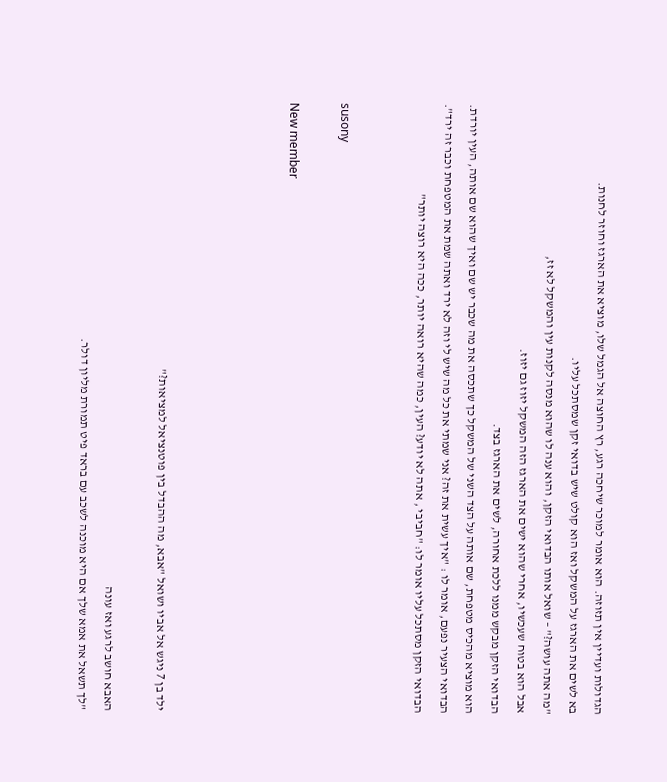הגדולות ועדיין אין תזוזה. הוא אומר למוכר שיחכה רגע, רץ החוצה אל הגמל שלו, מוציא את הארגז וחוזר לחנות.
בא לשים את הארגז על המשקל ואז הוא קולט שיש בדואי זקן שמסתכל עליו.
"מה אתה עושה?" – שואל אותו הבדואי הזקן, והוא ענה לו שהוא מנסה לקנות עין והמשקל לא זז,
אבל הוא בטוח שעכשיו, אחרי שהוא ישים את הארגז הזה המשקל יזוז גם יזוז.
הבדואי הזקן מבקש ממנו ללכת אחורה, לשים את הארגז בצד.
הוא מוציא מהכיס מטפחת, שם אותה על הצד השני של המשקל כך שתכסה את מה שכבר יש שם ואיך שהוא שם אותה, העין יורדת.
הבדואי הצעיר נפעם, אומר לו : "איך עשית את זה? אני שמתי את כל מה שיש לי וזה לא ירד ואתה שמת את המטפחת וכבר זה ירד".
הבדואי הזקן מסתכל עליו אומר לו: "חביבי , אתה לא יודע? העין, כמה שהיא רואה יותר, ככה היא רוצה יותר"


susony

New member




ילד בן 7 ניגש אל אביו ושואל "אבא, מה ההבדל בין פוטנציאל למציאות?"

האבא חושב לרגע ואז עונה
"לך תשאל את אמא שלך אם היא מוכנה לשכב עם בראד פיט תמורת מליון דולר.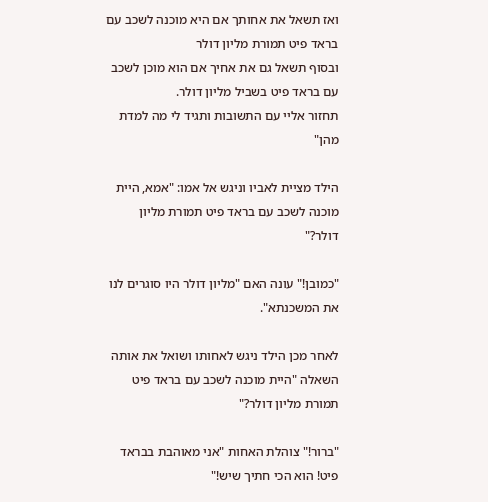ואז תשאל את אחותך אם היא מוכנה לשכב עם בראד פיט תמורת מליון דולר
ובסוף תשאל גם את אחיך אם הוא מוכן לשכב עם בראד פיט בשביל מליון דולר.
תחזור אליי עם התשובות ותגיד לי מה למדת מהן"

הילד מציית לאביו וניגש אל אמו: "אמא, היית מוכנה לשכב עם בראד פיט תמורת מליון דולר?"

"כמובן!" עונה האם "מליון דולר היו סוגרים לנו את המשכנתא".

לאחר מכן הילד ניגש לאחותו ושואל את אותה השאלה "היית מוכנה לשכב עם בראד פיט תמורת מליון דולר?"

"ברור!" צוהלת האחות "אני מאוהבת בבראד פיט! הוא הכי חתיך שיש!"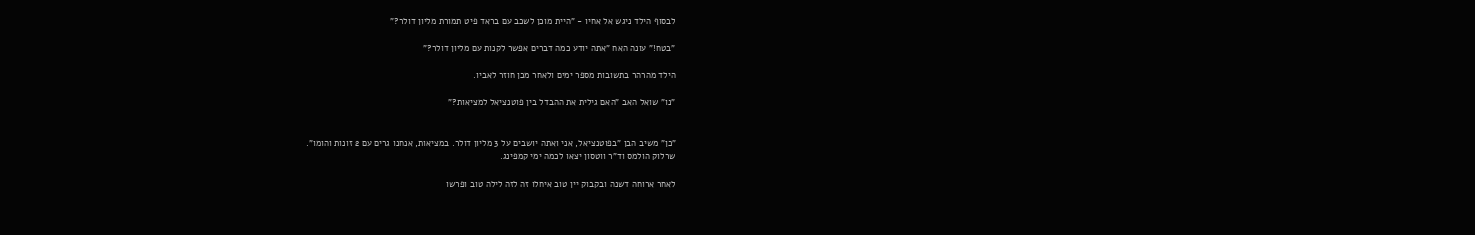לבסוף הילד ניגש אל אחיו - "היית מוכן לשכב עם בראד פיט תמורת מליון דולר?"

"בטח!" עונה האח "אתה יודע כמה דברים אפשר לקנות עם מליון דולר?"

הילד מהרהר בתשובות מספר ימים ולאחר מכן חוזר לאביו.

"נו" שואל האב "האם גילית את ההבדל בין פוטנציאל למציאות?"


"כן" משיב הבן "בפוטנציאל, אני ואתה יושבים על 3 מליון דולר. במציאות, אנחנו גרים עם 2 זונות והומו".
שרלוק הולמס וד"ר ווטסון יצאו לכמה ימי קמפינג.

לאחר ארוחה דשנה ובקבוק יין טוב איחלו זה לזה לילה טוב ופרשו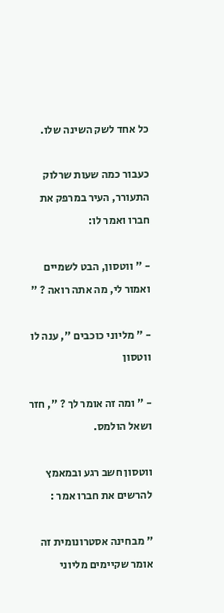כל אחד לשק השינה שלו.

כעבור כמה שעות שרלוק התעורר, העיר במרפק את חברו ואמר לו:

- " ווטסון, הבט לשמיים ואמור לי, מה אתה רואה ? "

- " מליוני כוכבים ", ענה לו ווטסון

- " ומה זה אומר לך ? ", חזר ושאל הולמס.

ווטסון חשב רגע ובמאמץ להרשים את חברו אמר :

" מבחינה אסטרונומית זה אומר שקיימים מליוני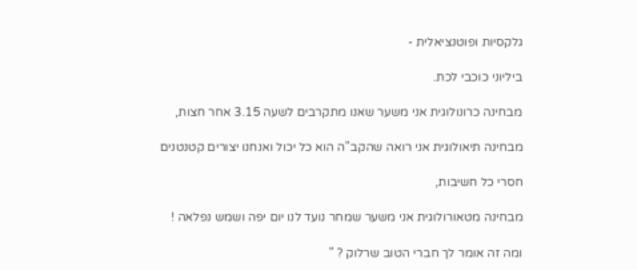גלקסיות ופוטנציאלית -

ביליוני כוכבי לכת.

מבחינה כרונולוגית אני משער שאנו מתקרבים לשעה 3.15 אחר חצות,

מבחינה תיאולוגית אני רואה שהקב"ה הוא כל יכול ואנחנו יצורים קטנטנים

חסרי כל חשיבות,

מבחינה מטאורולוגית אני משער שמחר נועד לנו יום יפה ושמש נפלאה !

ומה זה אומר לך חברי הטוב שרלוק ? "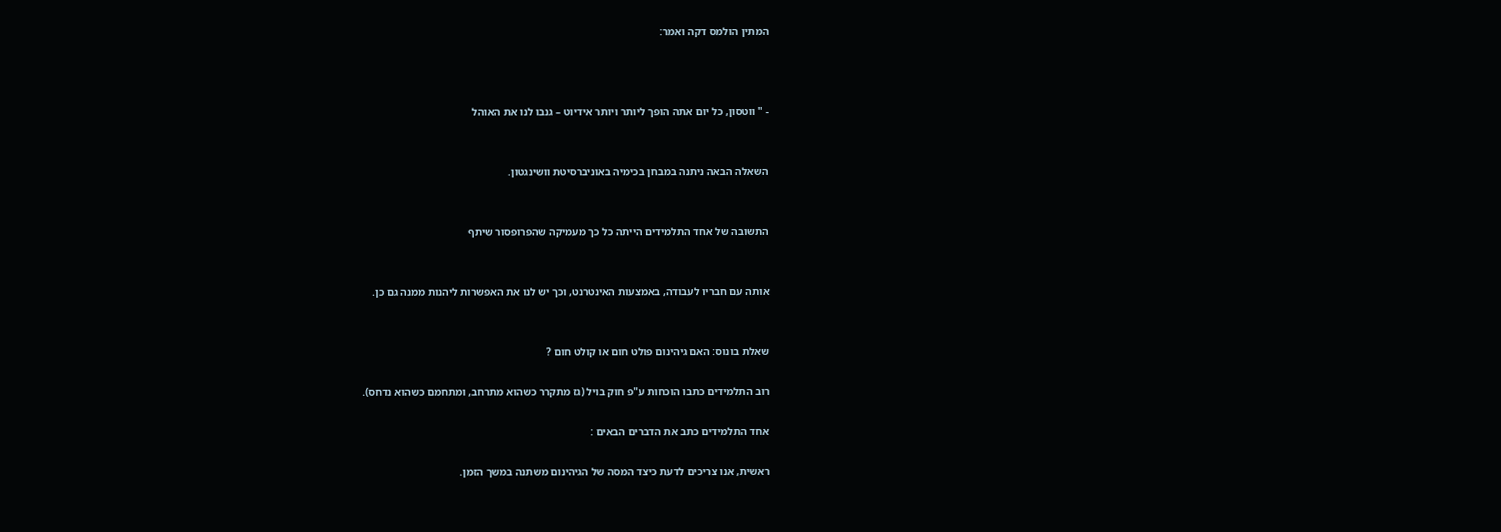המתין הולמס דקה ואמר:



- " ווטסון, כל יום אתה הופך ליותר ויותר אידיוט – גנבו לנו את האוהל


השאלה הבאה ניתנה במבחן בכימיה באוניברסיטת וושינגטון.


התשובה של אחד התלמידים הייתה כל כך מעמיקה שהפרופסור שיתף


אותה עם חבריו לעבודה, באמצעות האינטרנט, וכך יש לנו את האפשרות ליהנות ממנה גם כן.


שאלת בונוס: האם גיהינום פולט חום או קולט חום ?

רוב התלמידים כתבו הוכחות ע"פ חוק בויל (גז מתקרר כשהוא מתרחב, ומתחמם כשהוא נדחס).

אחד התלמידים כתב את הדברים הבאים :

ראשית, אנו צריכים לדעת כיצד המסה של הגיהינום משתנה במשך הזמן.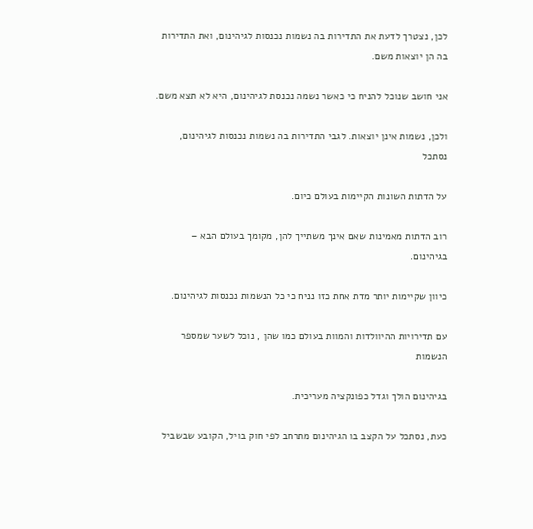לכן, נצטרך לדעת את התדירות בה נשמות נכנסות לגיהינום, ואת התדירות בה הן יוצאות משם.

אני חושב שנוכל להניח כי כאשר נשמה נכנסת לגיהינום, היא לא תצא משם.

ולכן, נשמות אינן יוצאות. לגבי התדירות בה נשמות נכנסות לגיהינום, נסתכל

על הדתות השונות הקיימות בעולם כיום.

רוב הדתות מאמינות שאם אינך משתייך להן, מקומך בעולם הבא – בגיהינום.

כיוון שקיימות יותר מדת אחת כזו נניח כי כל הנשמות נכנסות לגיהינום.

עם תדירויות ההיוולדות והמוות בעולם כמו שהן , נוכל לשער שמספר הנשמות

בגיהינום הולך וגדל כפונקציה מעריכית.

כעת, נסתכל על הקצב בו הגיהינום מתרחב לפי חוק בויל, הקובע שבשביל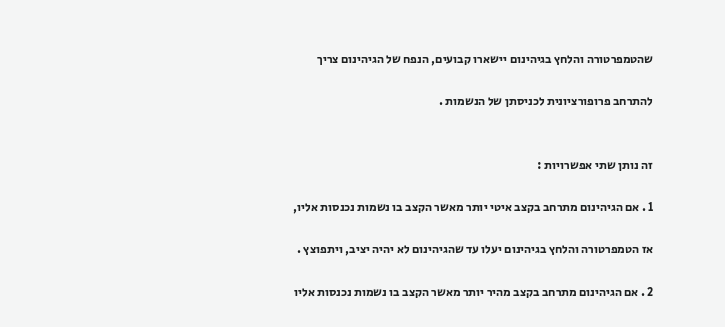שהטמפרטורה והלחץ בגיהינום יישארו קבועים, הנפח של הגיהינום צריך

להתרחב פרופורציונית לכניסתן של הנשמות .


זה נותן שתי אפשרויות :

1 . אם הגיהינום מתרחב בקצב איטי יותר מאשר הקצב בו נשמות נכנסות אליו,

אז הטמפרטורה והלחץ בגיהינום יעלו עד שהגיהינום לא יהיה יציב, ויתפוצץ .

2 . אם הגיהינום מתרחב בקצב מהיר יותר מאשר הקצב בו נשמות נכנסות אליו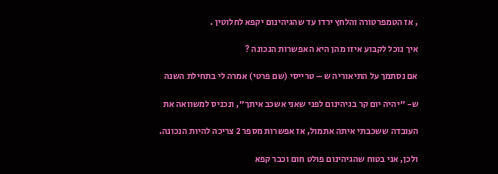, אז הטמפרטורה והלחץ ירדו עד שהגיהינום יקפא לחלוטין .

איך נוכל לקבוע איזו מהן היא האפשרות הנכונה ?

אם נסתמך על התיאוריה ש – טרייסי (שם פרטי) אמרה לי בתחילת השנה

ש- "יהיה יום קר בגיהינום לפני שאני אשכב איתך", ונכניס למשוואה את

העובדה ששכבתי איתה אתמול, אז אפשרות מספר 2 צריכה להיות הנכונה.

ולכן, אני בטוח שהגיהינום פולט חום וכבר קפא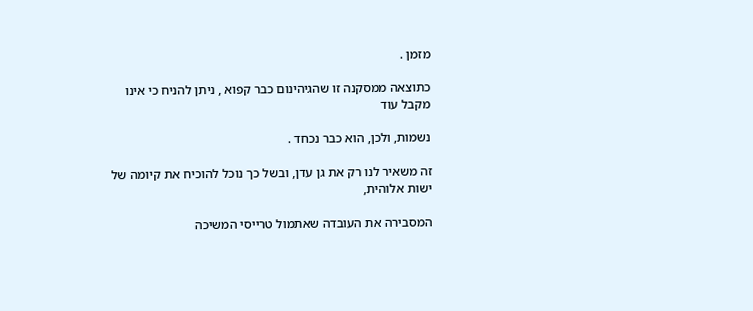מזמן .

כתוצאה ממסקנה זו שהגיהינום כבר קפוא , ניתן להניח כי אינו מקבל עוד

נשמות, ולכן, הוא כבר נכחד .

זה משאיר לנו רק את גן עדן, ובשל כך נוכל להוכיח את קיומה של ישות אלוהית,

המסבירה את העובדה שאתמול טרייסי המשיכה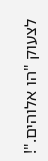לצעוק "הו אלוהים."!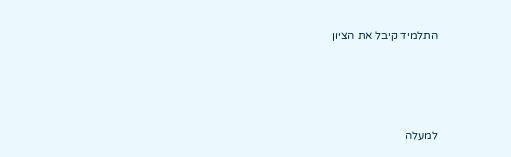התלמיד קיבל את הציון






למעלה